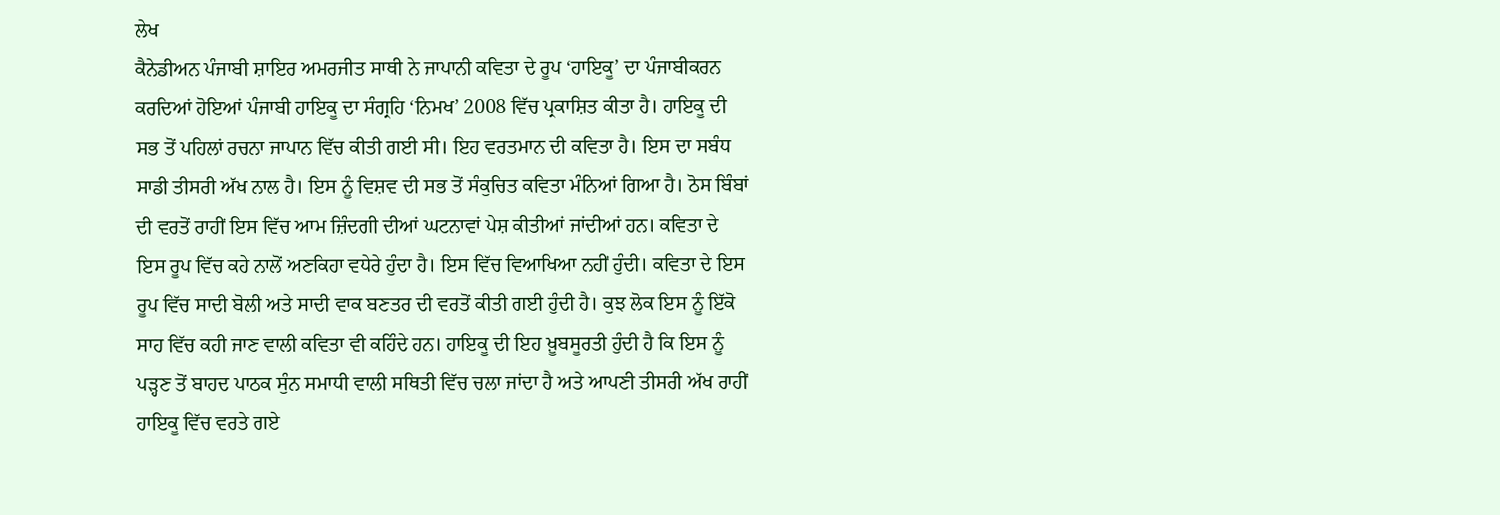ਲੇਖ
ਕੈਨੇਡੀਅਨ ਪੰਜਾਬੀ ਸ਼ਾਇਰ ਅਮਰਜੀਤ ਸਾਥੀ ਨੇ ਜਾਪਾਨੀ ਕਵਿਤਾ ਦੇ ਰੂਪ ‘ਹਾਇਕੂ’ ਦਾ ਪੰਜਾਬੀਕਰਨ ਕਰਦਿਆਂ ਹੋਇਆਂ ਪੰਜਾਬੀ ਹਾਇਕੂ ਦਾ ਸੰਗ੍ਰਹਿ ‘ਨਿਮਖ’ 2008 ਵਿੱਚ ਪ੍ਰਕਾਸ਼ਿਤ ਕੀਤਾ ਹੈ। ਹਾਇਕੂ ਦੀ ਸਭ ਤੋਂ ਪਹਿਲਾਂ ਰਚਨਾ ਜਾਪਾਨ ਵਿੱਚ ਕੀਤੀ ਗਈ ਸੀ। ਇਹ ਵਰਤਮਾਨ ਦੀ ਕਵਿਤਾ ਹੈ। ਇਸ ਦਾ ਸਬੰਧ ਸਾਡੀ ਤੀਸਰੀ ਅੱਖ ਨਾਲ ਹੈ। ਇਸ ਨੂੰ ਵਿਸ਼ਵ ਦੀ ਸਭ ਤੋਂ ਸੰਕੁਚਿਤ ਕਵਿਤਾ ਮੰਨਿਆਂ ਗਿਆ ਹੈ। ਠੋਸ ਬਿੰਬਾਂ ਦੀ ਵਰਤੋਂ ਰਾਹੀਂ ਇਸ ਵਿੱਚ ਆਮ ਜ਼ਿੰਦਗੀ ਦੀਆਂ ਘਟਨਾਵਾਂ ਪੇਸ਼ ਕੀਤੀਆਂ ਜਾਂਦੀਆਂ ਹਨ। ਕਵਿਤਾ ਦੇ ਇਸ ਰੂਪ ਵਿੱਚ ਕਹੇ ਨਾਲੋਂ ਅਣਕਿਹਾ ਵਧੇਰੇ ਹੁੰਦਾ ਹੈ। ਇਸ ਵਿੱਚ ਵਿਆਖਿਆ ਨਹੀਂ ਹੁੰਦੀ। ਕਵਿਤਾ ਦੇ ਇਸ ਰੂਪ ਵਿੱਚ ਸਾਦੀ ਬੋਲੀ ਅਤੇ ਸਾਦੀ ਵਾਕ ਬਣਤਰ ਦੀ ਵਰਤੋਂ ਕੀਤੀ ਗਈ ਹੁੰਦੀ ਹੈ। ਕੁਝ ਲੋਕ ਇਸ ਨੂੰ ਇੱਕੋ ਸਾਹ ਵਿੱਚ ਕਹੀ ਜਾਣ ਵਾਲੀ ਕਵਿਤਾ ਵੀ ਕਹਿੰਦੇ ਹਨ। ਹਾਇਕੂ ਦੀ ਇਹ ਖ਼ੂਬਸੂਰਤੀ ਹੁੰਦੀ ਹੈ ਕਿ ਇਸ ਨੂੰ ਪੜ੍ਹਣ ਤੋਂ ਬਾਹਦ ਪਾਠਕ ਸੁੰਨ ਸਮਾਧੀ ਵਾਲੀ ਸਥਿਤੀ ਵਿੱਚ ਚਲਾ ਜਾਂਦਾ ਹੈ ਅਤੇ ਆਪਣੀ ਤੀਸਰੀ ਅੱਖ ਰਾਹੀਂ ਹਾਇਕੂ ਵਿੱਚ ਵਰਤੇ ਗਏ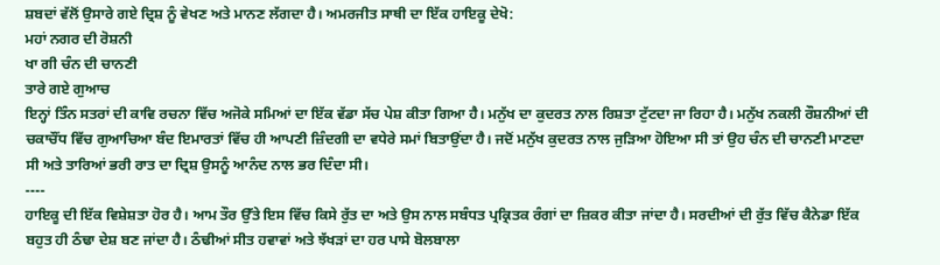ਸ਼ਬਦਾਂ ਵੱਲੋਂ ਉਸਾਰੇ ਗਏ ਦ੍ਰਿਸ਼ ਨੂੰ ਵੇਖਣ ਅਤੇ ਮਾਨਣ ਲੱਗਦਾ ਹੈ। ਅਮਰਜੀਤ ਸਾਥੀ ਦਾ ਇੱਕ ਹਾਇਕੂ ਦੇਖੋ:
ਮਹਾਂ ਨਗਰ ਦੀ ਰੋਸ਼ਨੀ
ਖਾ ਗੀ ਚੰਨ ਦੀ ਚਾਨਣੀ
ਤਾਰੇ ਗਏ ਗੁਆਚ
ਇਨ੍ਹਾਂ ਤਿੰਨ ਸਤਰਾਂ ਦੀ ਕਾਵਿ ਰਚਨਾ ਵਿੱਚ ਅਜੋਕੇ ਸਮਿਆਂ ਦਾ ਇੱਕ ਵੱਡਾ ਸੱਚ ਪੇਸ਼ ਕੀਤਾ ਗਿਆ ਹੈ। ਮਨੁੱਖ ਦਾ ਕੁਦਰਤ ਨਾਲ ਰਿਸ਼ਤਾ ਟੁੱਟਦਾ ਜਾ ਰਿਹਾ ਹੈ। ਮਨੁੱਖ ਨਕਲੀ ਰੌਸ਼ਨੀਆਂ ਦੀ ਚਕਾਚੌਂਧ ਵਿੱਚ ਗੁਆਚਿਆ ਬੰਦ ਇਮਾਰਤਾਂ ਵਿੱਚ ਹੀ ਆਪਣੀ ਜ਼ਿੰਦਗੀ ਦਾ ਵਧੇਰੇ ਸਮਾਂ ਬਿਤਾਉਂਦਾ ਹੈ। ਜਦੋਂ ਮਨੁੱਖ ਕੁਦਰਤ ਨਾਲ ਜੁੜਿਆ ਹੋਇਆ ਸੀ ਤਾਂ ਉਹ ਚੰਨ ਦੀ ਚਾਨਣੀ ਮਾਣਦਾ ਸੀ ਅਤੇ ਤਾਰਿਆਂ ਭਰੀ ਰਾਤ ਦਾ ਦ੍ਰਿਸ਼ ਉਸਨੂੰ ਆਨੰਦ ਨਾਲ ਭਰ ਦਿੰਦਾ ਸੀ।
----
ਹਾਇਕੂ ਦੀ ਇੱਕ ਵਿਸ਼ੇਸ਼ਤਾ ਹੋਰ ਹੈ। ਆਮ ਤੌਰ ਉੱਤੇ ਇਸ ਵਿੱਚ ਕਿਸੇ ਰੁੱਤ ਦਾ ਅਤੇ ਉਸ ਨਾਲ ਸਬੰਧਤ ਪ੍ਰਕ੍ਰਿਤਕ ਰੰਗਾਂ ਦਾ ਜ਼ਿਕਰ ਕੀਤਾ ਜਾਂਦਾ ਹੈ। ਸਰਦੀਆਂ ਦੀ ਰੁੱਤ ਵਿੱਚ ਕੈਨੇਡਾ ਇੱਕ ਬਹੁਤ ਹੀ ਠੰਢਾ ਦੇਸ਼ ਬਣ ਜਾਂਦਾ ਹੈ। ਠੰਢੀਆਂ ਸੀਤ ਹਵਾਵਾਂ ਅਤੇ ਝੱਖੜਾਂ ਦਾ ਹਰ ਪਾਸੇ ਬੋਲਬਾਲਾ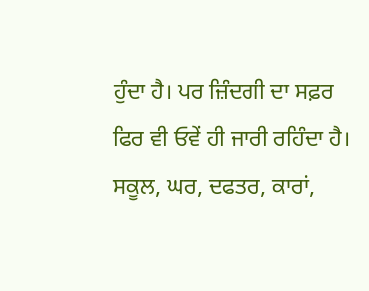ਹੁੰਦਾ ਹੈ। ਪਰ ਜ਼ਿੰਦਗੀ ਦਾ ਸਫ਼ਰ ਫਿਰ ਵੀ ਓਵੇਂ ਹੀ ਜਾਰੀ ਰਹਿੰਦਾ ਹੈ। ਸਕੂਲ, ਘਰ, ਦਫਤਰ, ਕਾਰਾਂ,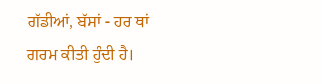ਗੱਡੀਆਂ, ਬੱਸਾਂ - ਹਰ ਥਾਂ ਗਰਮ ਕੀਤੀ ਹੁੰਦੀ ਹੈ।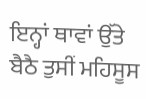ਇਨ੍ਹਾਂ ਥਾਵਾਂ ਉੱਤੇ ਬੈਠੈ ਤੁਸੀਂ ਮਹਿਸੂਸ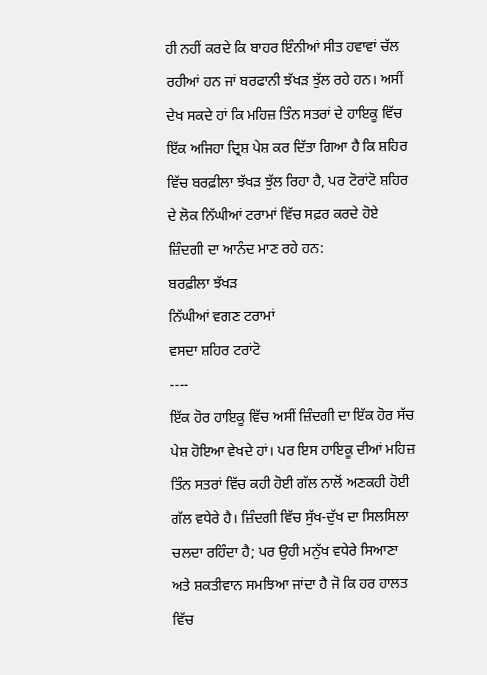ਹੀ ਨਹੀਂ ਕਰਦੇ ਕਿ ਬਾਹਰ ਇੰਨੀਆਂ ਸੀਤ ਹਵਾਵਾਂ ਚੱਲ ਰਹੀਆਂ ਹਨ ਜਾਂ ਬਰਫਾਨੀ ਝੱਖੜ ਝੁੱਲ ਰਹੇ ਹਨ। ਅਸੀਂ ਦੇਖ ਸਕਦੇ ਹਾਂ ਕਿ ਮਹਿਜ਼ ਤਿੰਨ ਸਤਰਾਂ ਦੇ ਹਾਇਕੂ ਵਿੱਚ ਇੱਕ ਅਜਿਹਾ ਦ੍ਰਿਸ਼ ਪੇਸ਼ ਕਰ ਦਿੱਤਾ ਗਿਆ ਹੈ ਕਿ ਸ਼ਹਿਰ ਵਿੱਚ ਬਰਫ਼ੀਲਾ ਝੱਖੜ ਝੁੱਲ ਰਿਹਾ ਹੈ, ਪਰ ਟੋਰਾਂਟੋ ਸ਼ਹਿਰ ਦੇ ਲੋਕ ਨਿੱਘੀਆਂ ਟਰਾਮਾਂ ਵਿੱਚ ਸਫ਼ਰ ਕਰਦੇ ਹੋਏ ਜ਼ਿੰਦਗੀ ਦਾ ਆਨੰਦ ਮਾਣ ਰਹੇ ਹਨ:
ਬਰਫ਼ੀਲਾ ਝੱਖੜ
ਨਿੱਘੀਆਂ ਵਗਣ ਟਰਾਮਾਂ
ਵਸਦਾ ਸ਼ਹਿਰ ਟਰਾਂਟੋ
----
ਇੱਕ ਹੋਰ ਹਾਇਕੂ ਵਿੱਚ ਅਸੀਂ ਜ਼ਿੰਦਗੀ ਦਾ ਇੱਕ ਹੋਰ ਸੱਚ ਪੇਸ਼ ਹੋਇਆ ਵੇਖਦੇ ਹਾਂ। ਪਰ ਇਸ ਹਾਇਕੂ ਦੀਆਂ ਮਹਿਜ਼ ਤਿੰਨ ਸਤਰਾਂ ਵਿੱਚ ਕਹੀ ਹੋਈ ਗੱਲ ਨਾਲੋਂ ਅਣਕਹੀ ਹੋਈ ਗੱਲ ਵਧੇਰੇ ਹੈ। ਜ਼ਿੰਦਗੀ ਵਿੱਚ ਸੁੱਖ-ਦੁੱਖ ਦਾ ਸਿਲਸਿਲਾ ਚਲਦਾ ਰਹਿੰਦਾ ਹੈ; ਪਰ ਉਹੀ ਮਨੁੱਖ ਵਧੇਰੇ ਸਿਆਣਾ ਅਤੇ ਸ਼ਕਤੀਵਾਨ ਸਮਝਿਆ ਜਾਂਦਾ ਹੈ ਜੋ ਕਿ ਹਰ ਹਾਲਤ ਵਿੱਚ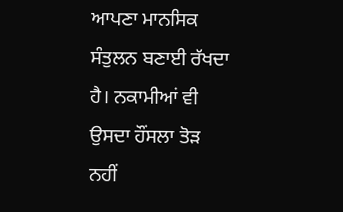ਆਪਣਾ ਮਾਨਸਿਕ ਸੰਤੁਲਨ ਬਣਾਈ ਰੱਖਦਾ ਹੈ। ਨਕਾਮੀਆਂ ਵੀ ਉਸਦਾ ਹੌਂਸਲਾ ਤੋੜ ਨਹੀਂ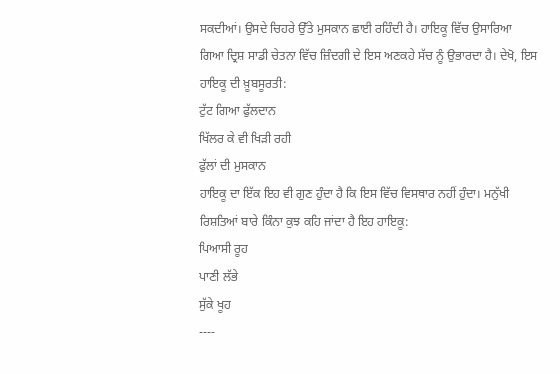ਸਕਦੀਆਂ। ਉਸਦੇ ਚਿਹਰੇ ਉੱਤੇ ਮੁਸਕਾਨ ਛਾਈ ਰਹਿੰਦੀ ਹੈ। ਹਾਇਕੂ ਵਿੱਚ ਉਸਾਰਿਆ ਗਿਆ ਦ੍ਰਿਸ਼ ਸਾਡੀ ਚੇਤਨਾ ਵਿੱਚ ਜ਼ਿੰਦਗੀ ਦੇ ਇਸ ਅਣਕਹੇ ਸੱਚ ਨੂੰ ਉਭਾਰਦਾ ਹੈ। ਦੇਖੋ, ਇਸ ਹਾਇਕੂ ਦੀ ਖ਼ੂਬਸੂਰਤੀ:
ਟੁੱਟ ਗਿਆ ਫੁੱਲਦਾਨ
ਖਿੱਲਰ ਕੇ ਵੀ ਖਿੜੀ ਰਹੀ
ਫੁੱਲਾਂ ਦੀ ਮੁਸਕਾਨ
ਹਾਇਕੂ ਦਾ ਇੱਕ ਇਹ ਵੀ ਗੁਣ ਹੁੰਦਾ ਹੈ ਕਿ ਇਸ ਵਿੱਚ ਵਿਸਥਾਰ ਨਹੀਂ ਹੁੰਦਾ। ਮਨੁੱਖੀ ਰਿਸ਼ਤਿਆਂ ਬਾਰੇ ਕਿੰਨਾ ਕੁਝ ਕਹਿ ਜਾਂਦਾ ਹੈ ਇਹ ਹਾਇਕੂ:
ਪਿਆਸੀ ਰੂਹ
ਪਾਣੀ ਲੱਭੇ
ਸੁੱਕੇ ਖੂਹ
----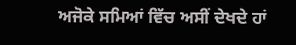ਅਜੋਕੇ ਸਮਿਆਂ ਵਿੱਚ ਅਸੀਂ ਦੇਖਦੇ ਹਾਂ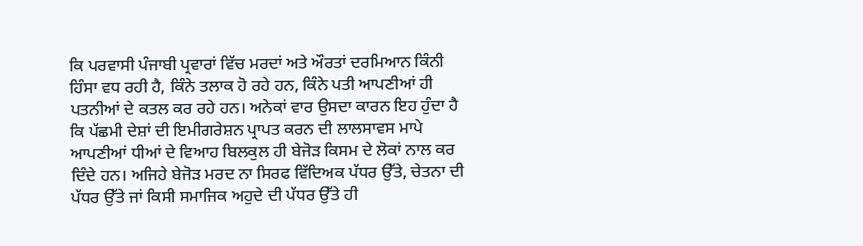ਕਿ ਪਰਵਾਸੀ ਪੰਜਾਬੀ ਪ੍ਰਵਾਰਾਂ ਵਿੱਚ ਮਰਦਾਂ ਅਤੇ ਔਰਤਾਂ ਦਰਮਿਆਨ ਕਿੰਨੀ ਹਿੰਸਾ ਵਧ ਰਹੀ ਹੈ, ਕਿੰਨੇ ਤਲਾਕ ਹੋ ਰਹੇ ਹਨ, ਕਿੰਨੇ ਪਤੀ ਆਪਣੀਆਂ ਹੀ ਪਤਨੀਆਂ ਦੇ ਕਤਲ ਕਰ ਰਹੇ ਹਨ। ਅਨੇਕਾਂ ਵਾਰ ਉਸਦਾ ਕਾਰਨ ਇਹ ਹੁੰਦਾ ਹੈ ਕਿ ਪੱਛਮੀ ਦੇਸ਼ਾਂ ਦੀ ਇਮੀਗਰੇਸ਼ਨ ਪ੍ਰਾਪਤ ਕਰਨ ਦੀ ਲਾਲਸਾਵਸ ਮਾਪੇ ਆਪਣੀਆਂ ਧੀਆਂ ਦੇ ਵਿਆਹ ਬਿਲਕੁਲ ਹੀ ਬੇਜੋੜ ਕਿਸਮ ਦੇ ਲੋਕਾਂ ਨਾਲ ਕਰ ਦਿੰਦੇ ਹਨ। ਅਜਿਹੇ ਬੇਜੋੜ ਮਰਦ ਨਾ ਸਿਰਫ ਵਿੱਦਿਅਕ ਪੱਧਰ ਉੱਤੇ, ਚੇਤਨਾ ਦੀ ਪੱਧਰ ਉੱਤੇ ਜਾਂ ਕਿਸੀ ਸਮਾਜਿਕ ਅਹੁਦੇ ਦੀ ਪੱਧਰ ਉੱਤੇ ਹੀ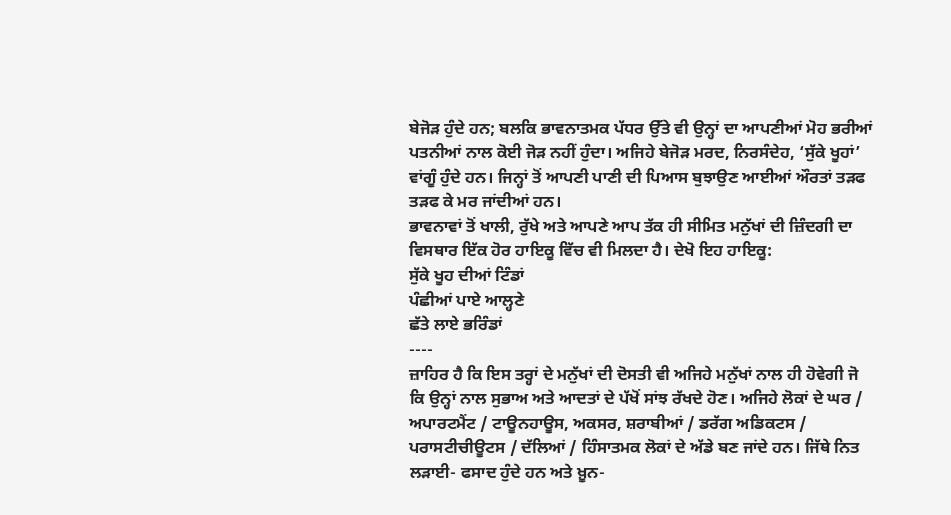ਬੇਜੋੜ ਹੁੰਦੇ ਹਨ; ਬਲਕਿ ਭਾਵਨਾਤਮਕ ਪੱਧਰ ਉੱਤੇ ਵੀ ਉਨ੍ਹਾਂ ਦਾ ਆਪਣੀਆਂ ਮੋਹ ਭਰੀਆਂ ਪਤਨੀਆਂ ਨਾਲ ਕੋਈ ਜੋੜ ਨਹੀਂ ਹੁੰਦਾ। ਅਜਿਹੇ ਬੇਜੋੜ ਮਰਦ, ਨਿਰਸੰਦੇਹ, ‘ਸੁੱਕੇ ਖੂਹਾਂ’ ਵਾਂਗੂੰ ਹੁੰਦੇ ਹਨ। ਜਿਨ੍ਹਾਂ ਤੋਂ ਆਪਣੀ ਪਾਣੀ ਦੀ ਪਿਆਸ ਬੁਝਾਉਣ ਆਈਆਂ ਔਰਤਾਂ ਤੜਫ ਤੜਫ ਕੇ ਮਰ ਜਾਂਦੀਆਂ ਹਨ।
ਭਾਵਨਾਵਾਂ ਤੋਂ ਖਾਲੀ, ਰੁੱਖੇ ਅਤੇ ਆਪਣੇ ਆਪ ਤੱਕ ਹੀ ਸੀਮਿਤ ਮਨੁੱਖਾਂ ਦੀ ਜ਼ਿੰਦਗੀ ਦਾ ਵਿਸਥਾਰ ਇੱਕ ਹੋਰ ਹਾਇਕੂ ਵਿੱਚ ਵੀ ਮਿਲਦਾ ਹੈ। ਦੇਖੋ ਇਹ ਹਾਇਕੂ:
ਸੁੱਕੇ ਖੂਹ ਦੀਆਂ ਟਿੰਡਾਂ
ਪੰਛੀਆਂ ਪਾਏ ਆਲ੍ਹਣੇ
ਛੱਤੇ ਲਾਏ ਭਰਿੰਡਾਂ
----
ਜ਼ਾਹਿਰ ਹੈ ਕਿ ਇਸ ਤਰ੍ਹਾਂ ਦੇ ਮਨੁੱਖਾਂ ਦੀ ਦੋਸਤੀ ਵੀ ਅਜਿਹੇ ਮਨੁੱਖਾਂ ਨਾਲ ਹੀ ਹੋਵੇਗੀ ਜੋ ਕਿ ਉਨ੍ਹਾਂ ਨਾਲ ਸੁਭਾਅ ਅਤੇ ਆਦਤਾਂ ਦੇ ਪੱਖੋਂ ਸਾਂਝ ਰੱਖਦੇ ਹੋਣ। ਅਜਿਹੇ ਲੋਕਾਂ ਦੇ ਘਰ / ਅਪਾਰਟਮੈਂਟ / ਟਾਊਨਹਾਊਸ, ਅਕਸਰ, ਸ਼ਰਾਬੀਆਂ / ਡਰੱਗ ਅਡਿਕਟਸ / ਪਰਾਸਟੀਚੀਊਟਸ / ਦੱਲਿਆਂ / ਹਿੰਸਾਤਮਕ ਲੋਕਾਂ ਦੇ ਅੱਡੇ ਬਣ ਜਾਂਦੇ ਹਨ। ਜਿੱਥੇ ਨਿਤ ਲੜਾਈ- ਫਸਾਦ ਹੁੰਦੇ ਹਨ ਅਤੇ ਖ਼ੂਨ-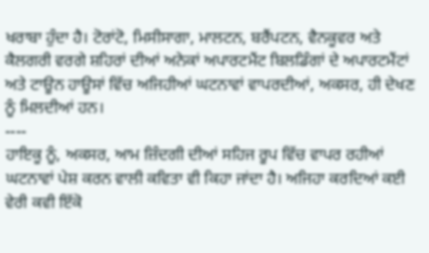ਖਰਾਬਾ ਹੁੰਦਾ ਹੈ। ਟੋਰਾਂਟੋ, ਮਿਸੀਸਾਗਾ, ਮਾਲਟਨ, ਬਰੈਂਪਟਨ, ਵੈਨਕੂਵਰ ਅਤੇ ਕੈਲਗਰੀ ਵਰਗੇ ਸ਼ਹਿਰਾਂ ਦੀਆਂ ਅਨੇਕਾਂ ਅਪਾਰਟਮੈਂਟ ਬਿਲਡਿੰਗਾਂ ਦੇ ਅਪਾਰਟਮੈਂਟਾਂ ਅਤੇ ਟਾਊਨ ਹਾਊਸਾਂ ਵਿੱਚ ਅਜਿਹੀਆਂ ਘਟਨਾਵਾਂ ਵਾਪਰਦੀਆਂ, ਅਕਸਰ, ਹੀ ਦੇਖਣ ਨੂੰ ਮਿਲਦੀਆਂ ਹਨ।
----
ਹਾਇਕੂ ਨੂੰ, ਅਕਸਰ, ਆਮ ਜ਼ਿੰਦਗੀ ਦੀਆਂ ਸਹਿਜ ਰੂਪ ਵਿੱਚ ਵਾਪਰ ਰਹੀਆਂ ਘਟਨਾਵਾਂ ਪੇਸ਼ ਕਰਨ ਵਾਲੀ ਕਵਿਤਾ ਵੀ ਕਿਹਾ ਜਾਂਦਾ ਹੈ। ਅਜਿਹਾ ਕਰਦਿਆਂ ਕਈ ਵੇਰੀ ਕਵੀ ਇੱਕੋ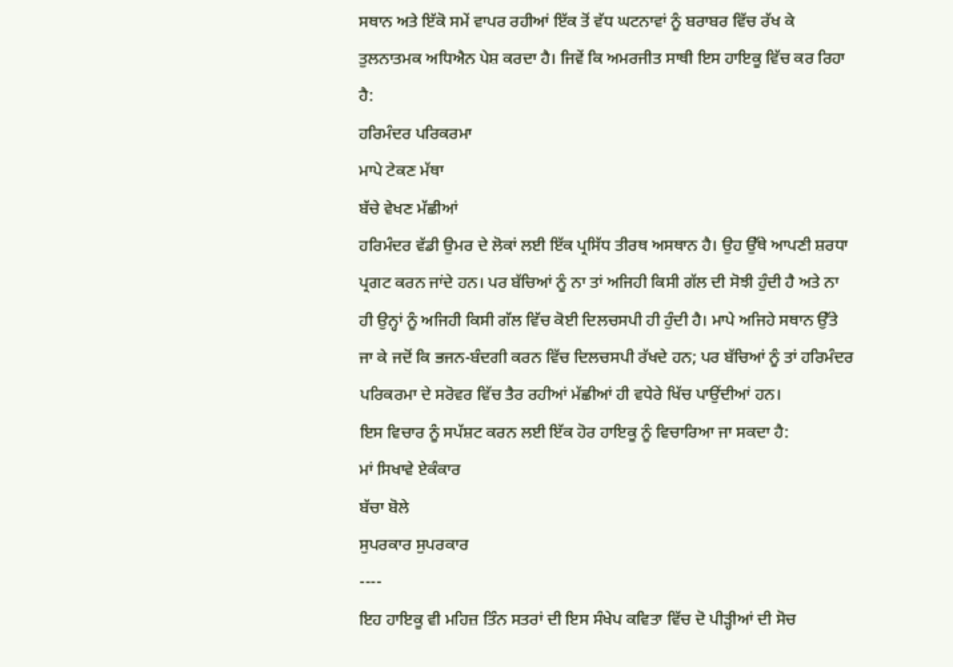ਸਥਾਨ ਅਤੇ ਇੱਕੋ ਸਮੇਂ ਵਾਪਰ ਰਹੀਆਂ ਇੱਕ ਤੋਂ ਵੱਧ ਘਟਨਾਵਾਂ ਨੂੰ ਬਰਾਬਰ ਵਿੱਚ ਰੱਖ ਕੇ ਤੁਲਨਾਤਮਕ ਅਧਿਐਨ ਪੇਸ਼ ਕਰਦਾ ਹੈ। ਜਿਵੇਂ ਕਿ ਅਮਰਜੀਤ ਸਾਥੀ ਇਸ ਹਾਇਕੂ ਵਿੱਚ ਕਰ ਰਿਹਾ ਹੈ:
ਹਰਿਮੰਦਰ ਪਰਿਕਰਮਾ
ਮਾਪੇ ਟੇਕਣ ਮੱਥਾ
ਬੱਚੇ ਵੇਖਣ ਮੱਛੀਆਂ
ਹਰਿਮੰਦਰ ਵੱਡੀ ਉਮਰ ਦੇ ਲੋਕਾਂ ਲਈ ਇੱਕ ਪ੍ਰਸਿੱਧ ਤੀਰਥ ਅਸਥਾਨ ਹੈ। ਉਹ ਉੱਥੇ ਆਪਣੀ ਸ਼ਰਧਾ ਪ੍ਰਗਟ ਕਰਨ ਜਾਂਦੇ ਹਨ। ਪਰ ਬੱਚਿਆਂ ਨੂੰ ਨਾ ਤਾਂ ਅਜਿਹੀ ਕਿਸੀ ਗੱਲ ਦੀ ਸੋਝੀ ਹੁੰਦੀ ਹੈ ਅਤੇ ਨਾ ਹੀ ਉਨ੍ਹਾਂ ਨੂੰ ਅਜਿਹੀ ਕਿਸੀ ਗੱਲ ਵਿੱਚ ਕੋਈ ਦਿਲਚਸਪੀ ਹੀ ਹੁੰਦੀ ਹੈ। ਮਾਪੇ ਅਜਿਹੇ ਸਥਾਨ ਉੱਤੇ ਜਾ ਕੇ ਜਦੋਂ ਕਿ ਭਜਨ-ਬੰਦਗੀ ਕਰਨ ਵਿੱਚ ਦਿਲਚਸਪੀ ਰੱਖਦੇ ਹਨ; ਪਰ ਬੱਚਿਆਂ ਨੂੰ ਤਾਂ ਹਰਿਮੰਦਰ ਪਰਿਕਰਮਾ ਦੇ ਸਰੋਵਰ ਵਿੱਚ ਤੈਰ ਰਹੀਆਂ ਮੱਛੀਆਂ ਹੀ ਵਧੇਰੇ ਖਿੱਚ ਪਾਉਂਦੀਆਂ ਹਨ।
ਇਸ ਵਿਚਾਰ ਨੂੰ ਸਪੱਸ਼ਟ ਕਰਨ ਲਈ ਇੱਕ ਹੋਰ ਹਾਇਕੂ ਨੂੰ ਵਿਚਾਰਿਆ ਜਾ ਸਕਦਾ ਹੈ:
ਮਾਂ ਸਿਖਾਵੇ ਏਕੰਕਾਰ
ਬੱਚਾ ਬੋਲੇ
ਸੁਪਰਕਾਰ ਸੁਪਰਕਾਰ
----
ਇਹ ਹਾਇਕੂ ਵੀ ਮਹਿਜ਼ ਤਿੰਨ ਸਤਰਾਂ ਦੀ ਇਸ ਸੰਖੇਪ ਕਵਿਤਾ ਵਿੱਚ ਦੋ ਪੀੜ੍ਹੀਆਂ ਦੀ ਸੋਚ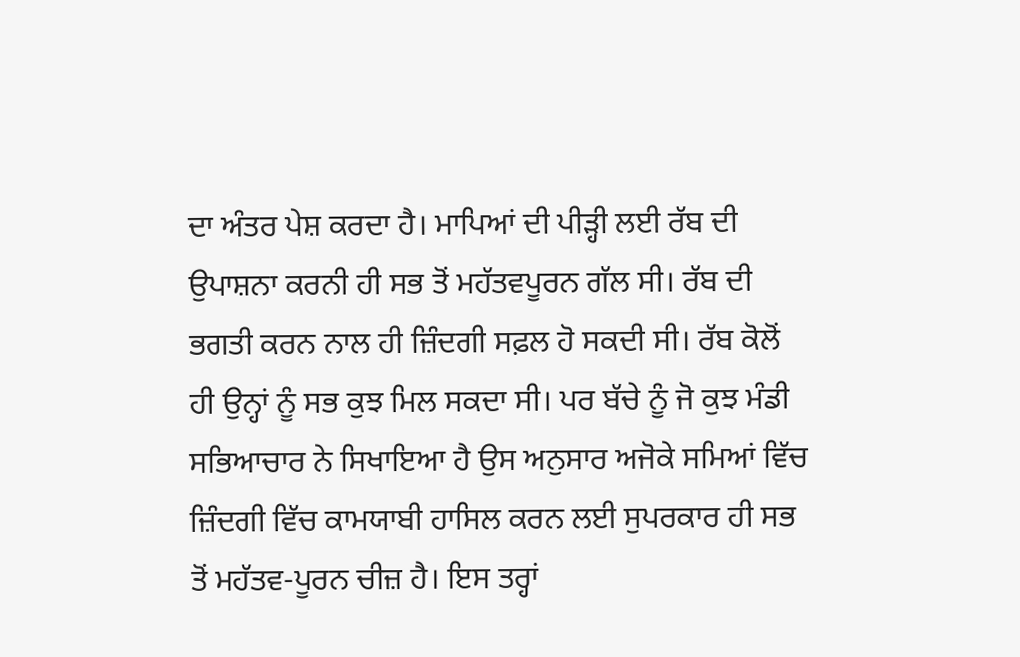ਦਾ ਅੰਤਰ ਪੇਸ਼ ਕਰਦਾ ਹੈ। ਮਾਪਿਆਂ ਦੀ ਪੀੜ੍ਹੀ ਲਈ ਰੱਬ ਦੀ ਉਪਾਸ਼ਨਾ ਕਰਨੀ ਹੀ ਸਭ ਤੋਂ ਮਹੱਤਵਪੂਰਨ ਗੱਲ ਸੀ। ਰੱਬ ਦੀ ਭਗਤੀ ਕਰਨ ਨਾਲ ਹੀ ਜ਼ਿੰਦਗੀ ਸਫ਼ਲ ਹੋ ਸਕਦੀ ਸੀ। ਰੱਬ ਕੋਲੋਂ ਹੀ ਉਨ੍ਹਾਂ ਨੂੰ ਸਭ ਕੁਝ ਮਿਲ ਸਕਦਾ ਸੀ। ਪਰ ਬੱਚੇ ਨੂੰ ਜੋ ਕੁਝ ਮੰਡੀ ਸਭਿਆਚਾਰ ਨੇ ਸਿਖਾਇਆ ਹੈ ਉਸ ਅਨੁਸਾਰ ਅਜੋਕੇ ਸਮਿਆਂ ਵਿੱਚ ਜ਼ਿੰਦਗੀ ਵਿੱਚ ਕਾਮਯਾਬੀ ਹਾਸਿਲ ਕਰਨ ਲਈ ਸੁਪਰਕਾਰ ਹੀ ਸਭ ਤੋਂ ਮਹੱਤਵ-ਪੂਰਨ ਚੀਜ਼ ਹੈ। ਇਸ ਤਰ੍ਹਾਂ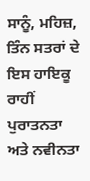ਸਾਨੂੰ, ਮਹਿਜ਼, ਤਿੰਨ ਸਤਰਾਂ ਦੇ ਇਸ ਹਾਇਕੂ ਰਾਹੀਂ ਪੁਰਾਤਨਤਾ ਅਤੇ ਨਵੀਨਤਾ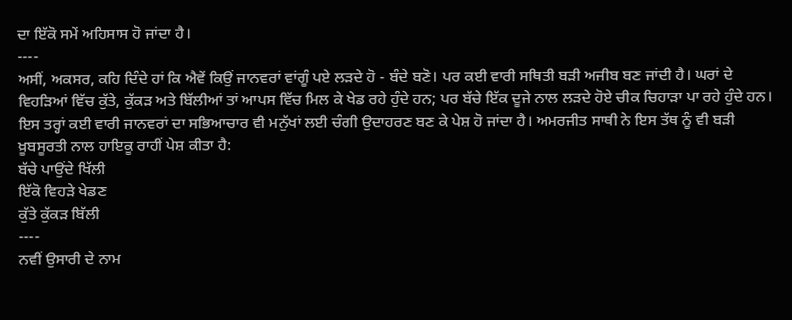ਦਾ ਇੱਕੋ ਸਮੇਂ ਅਹਿਸਾਸ ਹੋ ਜਾਂਦਾ ਹੈ।
----
ਅਸੀਂ, ਅਕਸਰ, ਕਹਿ ਦਿੰਦੇ ਹਾਂ ਕਿ ਐਵੇਂ ਕਿਉਂ ਜਾਨਵਰਾਂ ਵਾਂਗੂੰ ਪਏ ਲੜਦੇ ਹੋ - ਬੰਦੇ ਬਣੋ। ਪਰ ਕਈ ਵਾਰੀ ਸਥਿਤੀ ਬੜੀ ਅਜੀਬ ਬਣ ਜਾਂਦੀ ਹੈ। ਘਰਾਂ ਦੇ ਵਿਹੜਿਆਂ ਵਿੱਚ ਕੁੱਤੇ, ਕੁੱਕੜ ਅਤੇ ਬਿੱਲੀਆਂ ਤਾਂ ਆਪਸ ਵਿੱਚ ਮਿਲ ਕੇ ਖੇਡ ਰਹੇ ਹੁੰਦੇ ਹਨ; ਪਰ ਬੱਚੇ ਇੱਕ ਦੂਜੇ ਨਾਲ ਲੜਦੇ ਹੋਏ ਚੀਕ ਚਿਹਾੜਾ ਪਾ ਰਹੇ ਹੁੰਦੇ ਹਨ। ਇਸ ਤਰ੍ਹਾਂ ਕਈ ਵਾਰੀ ਜਾਨਵਰਾਂ ਦਾ ਸਭਿਆਚਾਰ ਵੀ ਮਨੁੱਖਾਂ ਲਈ ਚੰਗੀ ਉਦਾਹਰਣ ਬਣ ਕੇ ਪੇਸ਼ ਹੋ ਜਾਂਦਾ ਹੈ। ਅਮਰਜੀਤ ਸਾਥੀ ਨੇ ਇਸ ਤੱਥ ਨੂੰ ਵੀ ਬੜੀ ਖ਼ੂਬਸੂਰਤੀ ਨਾਲ ਹਾਇਕੂ ਰਾਹੀਂ ਪੇਸ਼ ਕੀਤਾ ਹੈ:
ਬੱਚੇ ਪਾਉਂਦੇ ਖਿੱਲੀ
ਇੱਕੋ ਵਿਹੜੇ ਖੇਡਣ
ਕੁੱਤੇ ਕੁੱਕੜ ਬਿੱਲੀ
----
ਨਵੀਂ ਉਸਾਰੀ ਦੇ ਨਾਮ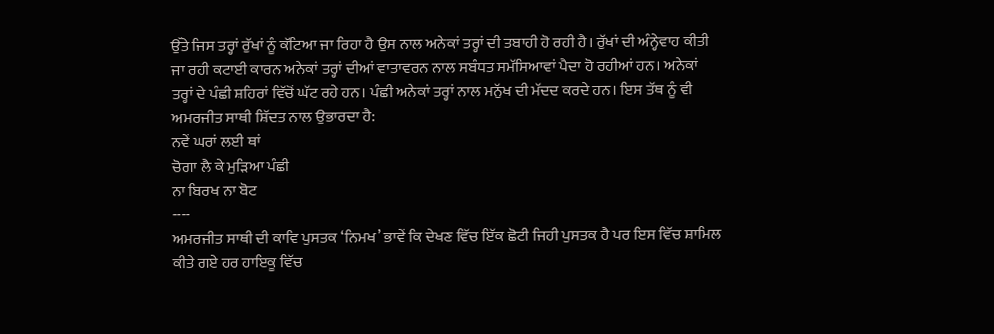ਉੱਤੇ ਜਿਸ ਤਰ੍ਹਾਂ ਰੁੱਖਾਂ ਨੂੰ ਕੱਟਿਆ ਜਾ ਰਿਹਾ ਹੈ ਉਸ ਨਾਲ ਅਨੇਕਾਂ ਤਰ੍ਹਾਂ ਦੀ ਤਬਾਹੀ ਹੋ ਰਹੀ ਹੈ। ਰੁੱਖਾਂ ਦੀ ਅੰਨ੍ਹੇਵਾਹ ਕੀਤੀ ਜਾ ਰਹੀ ਕਟਾਈ ਕਾਰਨ ਅਨੇਕਾਂ ਤਰ੍ਹਾਂ ਦੀਆਂ ਵਾਤਾਵਰਨ ਨਾਲ ਸਬੰਧਤ ਸਮੱਸਿਆਵਾਂ ਪੈਦਾ ਹੋ ਰਹੀਆਂ ਹਨ। ਅਨੇਕਾਂ ਤਰ੍ਹਾਂ ਦੇ ਪੰਛੀ ਸ਼ਹਿਰਾਂ ਵਿੱਚੋਂ ਘੱਟ ਰਹੇ ਹਨ। ਪੰਛੀ ਅਨੇਕਾਂ ਤਰ੍ਹਾਂ ਨਾਲ ਮਨੁੱਖ ਦੀ ਮੱਦਦ ਕਰਦੇ ਹਨ। ਇਸ ਤੱਥ ਨੂੰ ਵੀ ਅਮਰਜੀਤ ਸਾਥੀ ਸ਼ਿੱਦਤ ਨਾਲ ਉਭਾਰਦਾ ਹੈ:
ਨਵੇਂ ਘਰਾਂ ਲਈ ਥਾਂ
ਚੋਗਾ ਲੈ ਕੇ ਮੁੜਿਆ ਪੰਛੀ
ਨਾ ਬਿਰਖ ਨਾ ਬੋਟ
----
ਅਮਰਜੀਤ ਸਾਥੀ ਦੀ ਕਾਵਿ ਪੁਸਤਕ ‘ਨਿਮਖ’ ਭਾਵੇਂ ਕਿ ਦੇਖਣ ਵਿੱਚ ਇੱਕ ਛੋਟੀ ਜਿਹੀ ਪੁਸਤਕ ਹੈ ਪਰ ਇਸ ਵਿੱਚ ਸ਼ਾਮਿਲ ਕੀਤੇ ਗਏ ਹਰ ਹਾਇਕੂ ਵਿੱਚ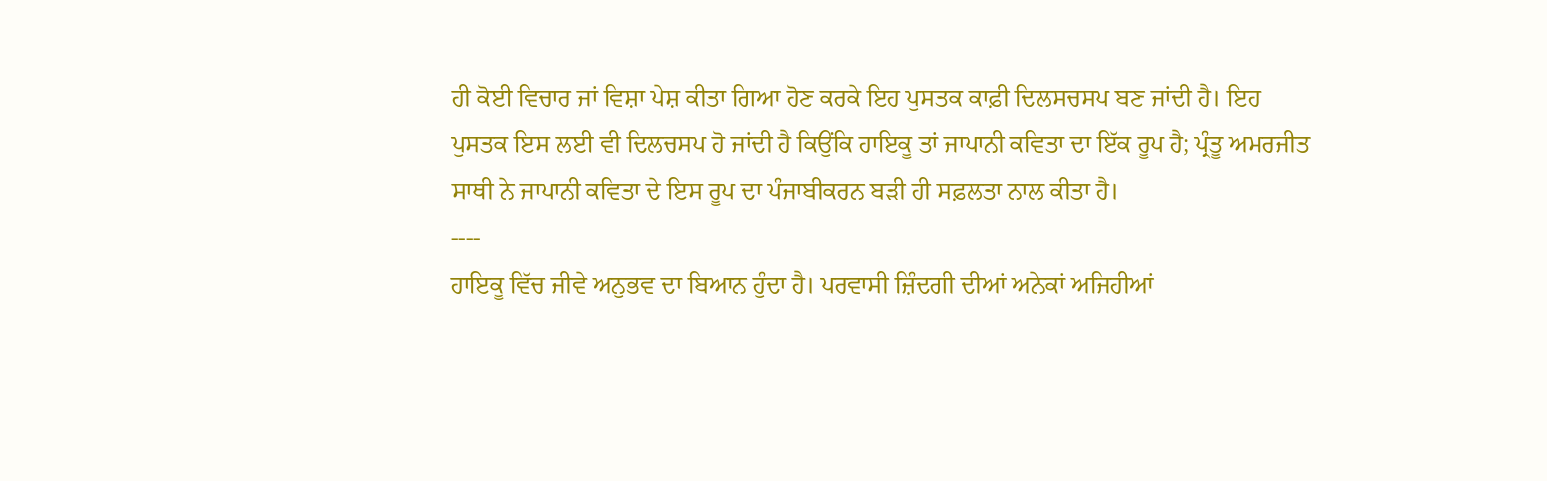ਹੀ ਕੋਈ ਵਿਚਾਰ ਜਾਂ ਵਿਸ਼ਾ ਪੇਸ਼ ਕੀਤਾ ਗਿਆ ਹੋਣ ਕਰਕੇ ਇਹ ਪੁਸਤਕ ਕਾਫ਼ੀ ਦਿਲਸਚਸਪ ਬਣ ਜਾਂਦੀ ਹੈ। ਇਹ ਪੁਸਤਕ ਇਸ ਲਈ ਵੀ ਦਿਲਚਸਪ ਹੋ ਜਾਂਦੀ ਹੈ ਕਿਉਂਕਿ ਹਾਇਕੂ ਤਾਂ ਜਾਪਾਨੀ ਕਵਿਤਾ ਦਾ ਇੱਕ ਰੂਪ ਹੈ; ਪ੍ਰੰਤੂ ਅਮਰਜੀਤ ਸਾਥੀ ਨੇ ਜਾਪਾਨੀ ਕਵਿਤਾ ਦੇ ਇਸ ਰੂਪ ਦਾ ਪੰਜਾਬੀਕਰਨ ਬੜੀ ਹੀ ਸਫ਼ਲਤਾ ਨਾਲ ਕੀਤਾ ਹੈ।
----
ਹਾਇਕੂ ਵਿੱਚ ਜੀਵੇ ਅਨੁਭਵ ਦਾ ਬਿਆਨ ਹੁੰਦਾ ਹੈ। ਪਰਵਾਸੀ ਜ਼ਿੰਦਗੀ ਦੀਆਂ ਅਨੇਕਾਂ ਅਜਿਹੀਆਂ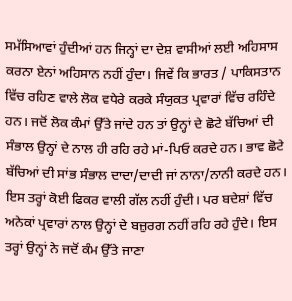ਸਮੱਸਿਆਵਾਂ ਹੁੰਦੀਆਂ ਹਨ ਜਿਨ੍ਹਾਂ ਦਾ ਦੇਸ਼ ਵਾਸੀਆਂ ਲਈ ਅਹਿਸਾਸ ਕਰਨਾ ਏਨਾਂ ਅਹਿਸਾਨ ਨਹੀਂ ਹੁੰਦਾ। ਜਿਵੇਂ ਕਿ ਭਾਰਤ / ਪਾਕਿਸਤਾਨ ਵਿੱਚ ਰਹਿਣ ਵਾਲੇ ਲੋਕ ਵਧੇਰੇ ਕਰਕੇ ਸੰਯੁਕਤ ਪ੍ਰਵਾਰਾਂ ਵਿੱਚ ਰਹਿੰਦੇ ਹਨ। ਜਦੋਂ ਲੋਕ ਕੰਮਾਂ ਉੱਤੇ ਜਾਂਦੇ ਹਨ ਤਾਂ ਉਨ੍ਹਾਂ ਦੇ ਛੋਟੇ ਬੱਚਿਆਂ ਦੀ ਸੰਭਾਲ ਉਨ੍ਹਾਂ ਦੇ ਨਾਲ ਹੀ ਰਹਿ ਰਹੇ ਮਾਂ-ਪਿਓ ਕਰਦੇ ਹਨ। ਭਾਵ ਛੋਟੇ ਬੱਚਿਆਂ ਦੀ ਸਾਂਭ ਸੰਭਾਲ ਦਾਦਾ/ਦਾਦੀ ਜਾਂ ਨਾਨਾ/ਨਾਨੀ ਕਰਦੇ ਹਨ। ਇਸ ਤਰ੍ਹਾਂ ਕੋਈ ਫਿਕਰ ਵਾਲੀ ਗੱਲ ਨਹੀਂ ਹੁੰਦੀ। ਪਰ ਬਦੇਸ਼ਾਂ ਵਿੱਚ ਅਨੇਕਾਂ ਪ੍ਰਵਾਰਾਂ ਨਾਲ ਉਨ੍ਹਾਂ ਦੇ ਬਜ਼ੁਰਗ ਨਹੀਂ ਰਹਿ ਰਹੇ ਹੁੰਦੇ। ਇਸ ਤਰ੍ਹਾਂ ਉਨ੍ਹਾਂ ਨੇ ਜਦੋਂ ਕੰਮ ਉੱਤੇ ਜਾਣਾ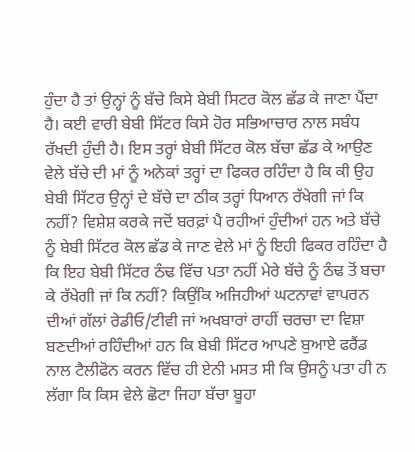ਹੁੰਦਾ ਹੈ ਤਾਂ ਉਨ੍ਹਾਂ ਨੂੰ ਬੱਚੇ ਕਿਸੇ ਬੇਬੀ ਸਿਟਰ ਕੋਲ ਛੱਡ ਕੇ ਜਾਣਾ ਪੈਂਦਾ ਹੈ। ਕਈ ਵਾਰੀ ਬੇਬੀ ਸਿੱਟਰ ਕਿਸੇ ਹੋਰ ਸਭਿਆਚਾਰ ਨਾਲ ਸਬੰਧ ਰੱਖਦੀ ਹੁੰਦੀ ਹੈ। ਇਸ ਤਰ੍ਹਾਂ ਬੇਬੀ ਸਿੱਟਰ ਕੋਲ ਬੱਚਾ ਛੱਡ ਕੇ ਆਉਣ ਵੇਲੇ ਬੱਚੇ ਦੀ ਮਾਂ ਨੂੰ ਅਨੇਕਾਂ ਤਰ੍ਹਾਂ ਦਾ ਫਿਕਰ ਰਹਿੰਦਾ ਹੈ ਕਿ ਕੀ ਉਹ ਬੇਬੀ ਸਿੱਟਰ ਉਨ੍ਹਾਂ ਦੇ ਬੱਚੇ ਦਾ ਠੀਕ ਤਰ੍ਹਾਂ ਧਿਆਨ ਰੱਖੇਗੀ ਜਾਂ ਕਿ ਨਹੀਂ? ਵਿਸ਼ੇਸ਼ ਕਰਕੇ ਜਦੋਂ ਬਰਫ਼ਾਂ ਪੈ ਰਹੀਆਂ ਹੁੰਦੀਆਂ ਹਨ ਅਤੇ ਬੱਚੇ ਨੂੰ ਬੇਬੀ ਸਿੱਟਰ ਕੋਲ ਛੱਡ ਕੇ ਜਾਣ ਵੇਲੇ ਮਾਂ ਨੂੰ ਇਹੀ ਫਿਕਰ ਰਹਿੰਦਾ ਹੈ ਕਿ ਇਹ ਬੇਬੀ ਸਿੱਟਰ ਠੰਢ ਵਿੱਚ ਪਤਾ ਨਹੀਂ ਮੇਰੇ ਬੱਚੇ ਨੂੰ ਠੰਢ ਤੋਂ ਬਚਾ ਕੇ ਰੱਖੇਗੀ ਜਾਂ ਕਿ ਨਹੀਂ? ਕਿਉਂਕਿ ਅਜਿਹੀਆਂ ਘਟਨਾਵਾਂ ਵਾਪਰਨ ਦੀਆਂ ਗੱਲਾਂ ਰੇਡੀਓ/ਟੀਵੀ ਜਾਂ ਅਖਬਾਰਾਂ ਰਾਹੀਂ ਚਰਚਾ ਦਾ ਵਿਸ਼ਾ ਬਣਦੀਆਂ ਰਹਿੰਦੀਆਂ ਹਨ ਕਿ ਬੇਬੀ ਸਿੱਟਰ ਆਪਣੇ ਬੁਆਏ ਫਰੈਂਡ ਨਾਲ ਟੈਲੀਫੋਨ ਕਰਨ ਵਿੱਚ ਹੀ ਏਨੀ ਮਸਤ ਸੀ ਕਿ ਉਸਨੂੰ ਪਤਾ ਹੀ ਨ ਲੱਗਾ ਕਿ ਕਿਸ ਵੇਲੇ ਛੋਟਾ ਜਿਹਾ ਬੱਚਾ ਬੂਹਾ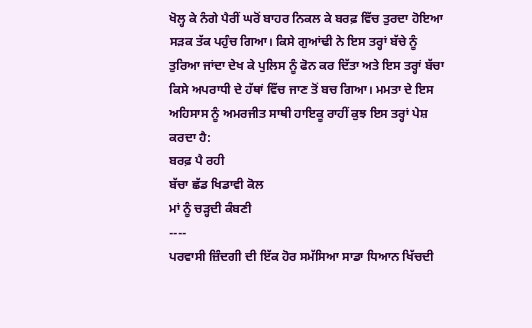ਖੋਲ੍ਹ ਕੇ ਨੰਗੇ ਪੈਰੀਂ ਘਰੋਂ ਬਾਹਰ ਨਿਕਲ ਕੇ ਬਰਫ਼ ਵਿੱਚ ਤੁਰਦਾ ਹੋਇਆ ਸੜਕ ਤੱਕ ਪਹੁੰਚ ਗਿਆ। ਕਿਸੇ ਗੁਆਂਢੀ ਨੇ ਇਸ ਤਰ੍ਹਾਂ ਬੱਚੇ ਨੂੰ ਤੁਰਿਆ ਜਾਂਦਾ ਦੇਖ ਕੇ ਪੁਲਿਸ ਨੂੰ ਫੋਨ ਕਰ ਦਿੱਤਾ ਅਤੇ ਇਸ ਤਰ੍ਹਾਂ ਬੱਚਾ ਕਿਸੇ ਅਪਰਾਧੀ ਦੇ ਹੱਥਾਂ ਵਿੱਚ ਜਾਣ ਤੋਂ ਬਚ ਗਿਆ। ਮਮਤਾ ਦੇ ਇਸ ਅਹਿਸਾਸ ਨੂੰ ਅਮਰਜੀਤ ਸਾਥੀ ਹਾਇਕੂ ਰਾਹੀਂ ਕੁਝ ਇਸ ਤਰ੍ਹਾਂ ਪੇਸ਼ ਕਰਦਾ ਹੈ:
ਬਰਫ਼ ਪੈ ਰਹੀ
ਬੱਚਾ ਛੱਡ ਖਿਡਾਵੀ ਕੋਲ
ਮਾਂ ਨੂੰ ਚੜ੍ਹਦੀ ਕੰਬਣੀ
----
ਪਰਵਾਸੀ ਜ਼ਿੰਦਗੀ ਦੀ ਇੱਕ ਹੋਰ ਸਮੱਸਿਆ ਸਾਡਾ ਧਿਆਨ ਖਿੱਚਦੀ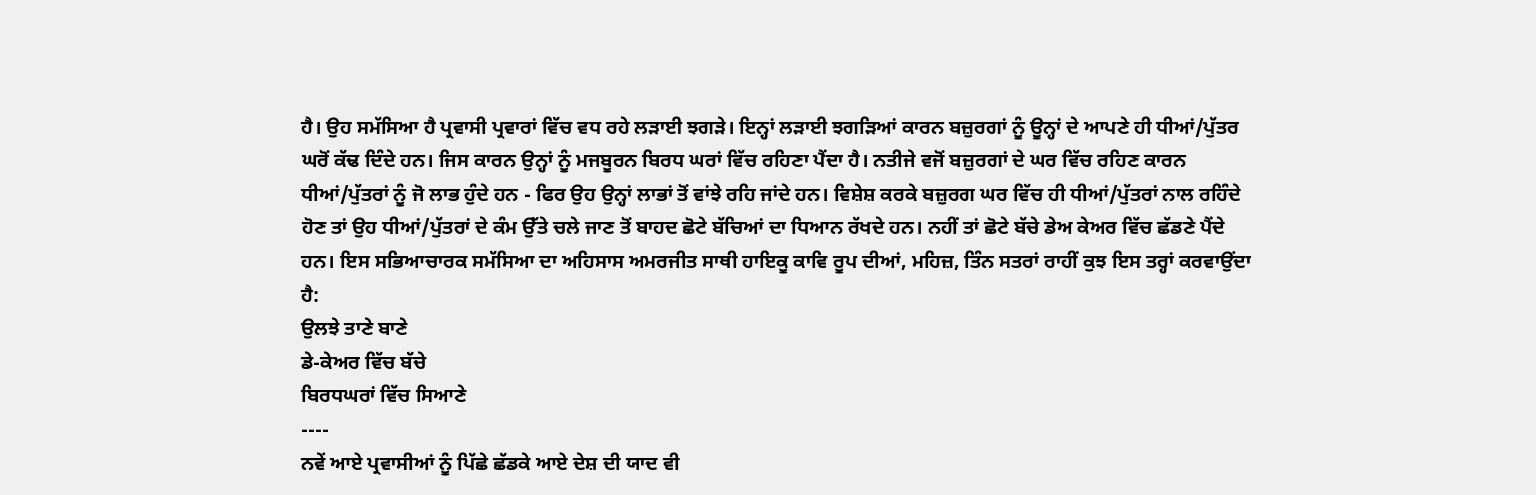ਹੈ। ਉਹ ਸਮੱਸਿਆ ਹੈ ਪ੍ਰਵਾਸੀ ਪ੍ਰਵਾਰਾਂ ਵਿੱਚ ਵਧ ਰਹੇ ਲੜਾਈ ਝਗੜੇ। ਇਨ੍ਹਾਂ ਲੜਾਈ ਝਗੜਿਆਂ ਕਾਰਨ ਬਜ਼ੁਰਗਾਂ ਨੂੰ ਊਨ੍ਹਾਂ ਦੇ ਆਪਣੇ ਹੀ ਧੀਆਂ/ਪੁੱਤਰ ਘਰੋਂ ਕੱਢ ਦਿੰਦੇ ਹਨ। ਜਿਸ ਕਾਰਨ ਉਨ੍ਹਾਂ ਨੂੰ ਮਜਬੂਰਨ ਬਿਰਧ ਘਰਾਂ ਵਿੱਚ ਰਹਿਣਾ ਪੈਂਦਾ ਹੈ। ਨਤੀਜੇ ਵਜੋਂ ਬਜ਼ੁਰਗਾਂ ਦੇ ਘਰ ਵਿੱਚ ਰਹਿਣ ਕਾਰਨ ਧੀਆਂ/ਪੁੱਤਰਾਂ ਨੂੰ ਜੋ ਲਾਭ ਹੁੰਦੇ ਹਨ - ਫਿਰ ਉਹ ਉਨ੍ਹਾਂ ਲਾਭਾਂ ਤੋਂ ਵਾਂਝੇ ਰਹਿ ਜਾਂਦੇ ਹਨ। ਵਿਸ਼ੇਸ਼ ਕਰਕੇ ਬਜ਼ੁਰਗ ਘਰ ਵਿੱਚ ਹੀ ਧੀਆਂ/ਪੁੱਤਰਾਂ ਨਾਲ ਰਹਿੰਦੇ ਹੋਣ ਤਾਂ ਉਹ ਧੀਆਂ/ਪੁੱਤਰਾਂ ਦੇ ਕੰਮ ਉੱਤੇ ਚਲੇ ਜਾਣ ਤੋਂ ਬਾਹਦ ਛੋਟੇ ਬੱਚਿਆਂ ਦਾ ਧਿਆਨ ਰੱਖਦੇ ਹਨ। ਨਹੀਂ ਤਾਂ ਛੋਟੇ ਬੱਚੇ ਡੇਅ ਕੇਅਰ ਵਿੱਚ ਛੱਡਣੇ ਪੈਂਦੇ ਹਨ। ਇਸ ਸਭਿਆਚਾਰਕ ਸਮੱਸਿਆ ਦਾ ਅਹਿਸਾਸ ਅਮਰਜੀਤ ਸਾਥੀ ਹਾਇਕੂ ਕਾਵਿ ਰੂਪ ਦੀਆਂ, ਮਹਿਜ਼, ਤਿੰਨ ਸਤਰਾਂ ਰਾਹੀਂ ਕੁਝ ਇਸ ਤਰ੍ਹਾਂ ਕਰਵਾਉਂਦਾ ਹੈ:
ਉਲਝੇ ਤਾਣੇ ਬਾਣੇ
ਡੇ-ਕੇਅਰ ਵਿੱਚ ਬੱਚੇ
ਬਿਰਧਘਰਾਂ ਵਿੱਚ ਸਿਆਣੇ
----
ਨਵੇਂ ਆਏ ਪ੍ਰਵਾਸੀਆਂ ਨੂੰ ਪਿੱਛੇ ਛੱਡਕੇ ਆਏ ਦੇਸ਼ ਦੀ ਯਾਦ ਵੀ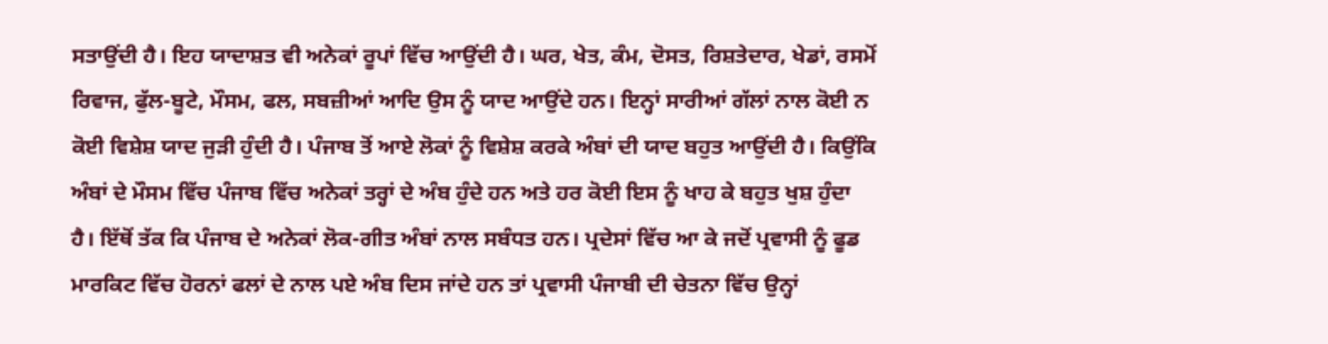ਸਤਾਉਂਦੀ ਹੈ। ਇਹ ਯਾਦਾਸ਼ਤ ਵੀ ਅਨੇਕਾਂ ਰੂਪਾਂ ਵਿੱਚ ਆਉਂਦੀ ਹੈ। ਘਰ, ਖੇਤ, ਕੰਮ, ਦੋਸਤ, ਰਿਸ਼ਤੇਦਾਰ, ਖੇਡਾਂ, ਰਸਮੋਂ ਰਿਵਾਜ, ਫੁੱਲ-ਬੂਟੇ, ਮੌਸਮ, ਫਲ, ਸਬਜ਼ੀਆਂ ਆਦਿ ਉਸ ਨੂੰ ਯਾਦ ਆਉਂਦੇ ਹਨ। ਇਨ੍ਹਾਂ ਸਾਰੀਆਂ ਗੱਲਾਂ ਨਾਲ ਕੋਈ ਨ ਕੋਈ ਵਿਸ਼ੇਸ਼ ਯਾਦ ਜੁੜੀ ਹੁੰਦੀ ਹੈ। ਪੰਜਾਬ ਤੋਂ ਆਏ ਲੋਕਾਂ ਨੂੰ ਵਿਸ਼ੇਸ਼ ਕਰਕੇ ਅੰਬਾਂ ਦੀ ਯਾਦ ਬਹੁਤ ਆਉਂਦੀ ਹੈ। ਕਿਉਂਕਿ ਅੰਬਾਂ ਦੇ ਮੌਸਮ ਵਿੱਚ ਪੰਜਾਬ ਵਿੱਚ ਅਨੇਕਾਂ ਤਰ੍ਹਾਂ ਦੇ ਅੰਬ ਹੁੰਦੇ ਹਨ ਅਤੇ ਹਰ ਕੋਈ ਇਸ ਨੂੰ ਖਾਹ ਕੇ ਬਹੁਤ ਖੁਸ਼ ਹੁੰਦਾ ਹੈ। ਇੱਥੋਂ ਤੱਕ ਕਿ ਪੰਜਾਬ ਦੇ ਅਨੇਕਾਂ ਲੋਕ-ਗੀਤ ਅੰਬਾਂ ਨਾਲ ਸਬੰਧਤ ਹਨ। ਪ੍ਰਦੇਸਾਂ ਵਿੱਚ ਆ ਕੇ ਜਦੋਂ ਪ੍ਰਵਾਸੀ ਨੂੰ ਫੂਡ ਮਾਰਕਿਟ ਵਿੱਚ ਹੋਰਨਾਂ ਫਲਾਂ ਦੇ ਨਾਲ ਪਏ ਅੰਬ ਦਿਸ ਜਾਂਦੇ ਹਨ ਤਾਂ ਪ੍ਰਵਾਸੀ ਪੰਜਾਬੀ ਦੀ ਚੇਤਨਾ ਵਿੱਚ ਉਨ੍ਹਾਂ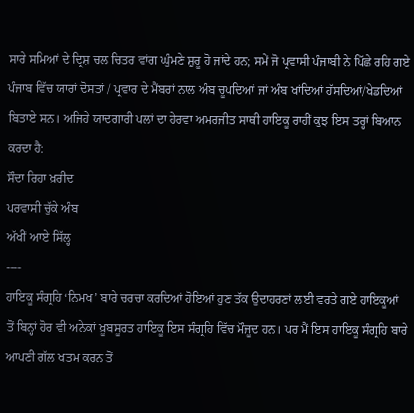ਸਾਰੇ ਸਮਿਆਂ ਦੇ ਦ੍ਰਿਸ਼ ਚਲ ਚਿਤਰ ਵਾਂਗ ਘੁੰਮਣੇ ਸ਼ੁਰੂ ਹੋ ਜਾਂਦੇ ਹਨ; ਸਮੇਂ ਜੋ ਪ੍ਰਵਾਸੀ ਪੰਜਾਬੀ ਨੇ ਪਿੱਛੇ ਰਹਿ ਗਏ ਪੰਜਾਬ ਵਿੱਚ ਯਾਰਾਂ ਦੋਸਤਾਂ / ਪ੍ਰਵਾਰ ਦੇ ਮੈਂਬਰਾਂ ਨਾਲ ਅੰਬ ਚੂਪਦਿਆਂ ਜਾਂ ਅੰਬ ਖਾਂਦਿਆਂ ਹੱਸਦਿਆਂ/ਖੇਡਦਿਆਂ ਬਿਤਾਏ ਸਨ। ਅਜਿਹੇ ਯਾਦਗਾਰੀ ਪਲਾਂ ਦਾ ਹੇਰਵਾ ਅਮਰਜੀਤ ਸਾਥੀ ਹਾਇਕੂ ਰਾਹੀਂ ਕੁਝ ਇਸ ਤਰ੍ਹਾਂ ਬਿਆਨ ਕਰਦਾ ਹੈ:
ਸੌਦਾ ਰਿਹਾ ਖ਼ਰੀਦ
ਪਰਵਾਸੀ ਚੁੱਕੇ ਅੰਬ
ਅੱਖੀਂ ਆਏ ਸਿੱਲ੍ਹ
----
ਹਾਇਕੂ ਸੰਗ੍ਰਹਿ ‘ਨਿਮਖ’ ਬਾਰੇ ਚਰਚਾ ਕਰਦਿਆਂ ਹੋਇਆਂ ਹੁਣ ਤੱਕ ਉਦਾਹਰਣਾਂ ਲਈ ਵਰਤੇ ਗਏ ਹਾਇਕੂਆਂ ਤੋਂ ਬਿਨ੍ਹਾਂ ਹੋਰ ਵੀ ਅਨੇਕਾਂ ਖ਼ੂਬਸੂਰਤ ਹਾਇਕੂ ਇਸ ਸੰਗ੍ਰਹਿ ਵਿੱਚ ਮੌਜੂਦ ਹਨ। ਪਰ ਮੈਂ ਇਸ ਹਾਇਕੂ ਸੰਗ੍ਰਹਿ ਬਾਰੇ ਆਪਣੀ ਗੱਲ ਖਤਮ ਕਰਨ ਤੋਂ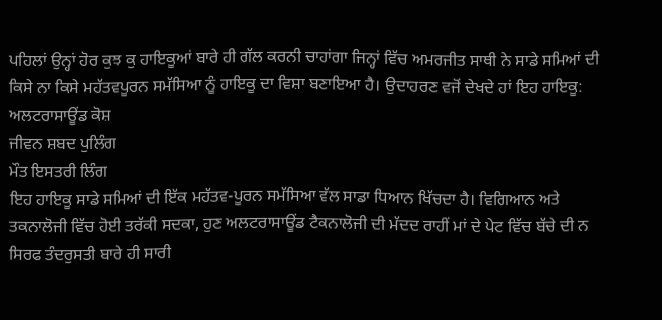ਪਹਿਲਾਂ ਉਨ੍ਹਾਂ ਹੋਰ ਕੁਝ ਕੁ ਹਾਇਕੂਆਂ ਬਾਰੇ ਹੀ ਗੱਲ ਕਰਨੀ ਚਾਹਾਂਗਾ ਜਿਨ੍ਹਾਂ ਵਿੱਚ ਅਮਰਜੀਤ ਸਾਥੀ ਨੇ ਸਾਡੇ ਸਮਿਆਂ ਦੀ ਕਿਸੇ ਨਾ ਕਿਸੇ ਮਹੱਤਵਪੂਰਨ ਸਮੱਸਿਆ ਨੂੰ ਹਾਇਕੂ ਦਾ ਵਿਸ਼ਾ ਬਣਾਇਆ ਹੈ। ਉਦਾਹਰਣ ਵਜੋਂ ਦੇਖਦੇ ਹਾਂ ਇਹ ਹਾਇਕੂ:
ਅਲਟਰਾਸਾਊਂਡ ਕੋਸ਼
ਜੀਵਨ ਸ਼ਬਦ ਪੁਲਿੰਗ
ਮੌਤ ਇਸਤਰੀ ਲਿੰਗ
ਇਹ ਹਾਇਕੂ ਸਾਡੇ ਸਮਿਆਂ ਦੀ ਇੱਕ ਮਹੱਤਵ-ਪੂਰਨ ਸਮੱਸਿਆ ਵੱਲ ਸਾਡਾ ਧਿਆਨ ਖਿੱਚਦਾ ਹੈ। ਵਿਗਿਆਨ ਅਤੇ ਤਕਨਾਲੋਜੀ ਵਿੱਚ ਹੋਈ ਤਰੱਕੀ ਸਦਕਾ, ਹੁਣ ਅਲਟਰਾਸਾਊਂਡ ਟੈਕਨਾਲੋਜੀ ਦੀ ਮੱਦਦ ਰਾਹੀਂ ਮਾਂ ਦੇ ਪੇਟ ਵਿੱਚ ਬੱਚੇ ਦੀ ਨ ਸਿਰਫ ਤੰਦਰੁਸਤੀ ਬਾਰੇ ਹੀ ਸਾਰੀ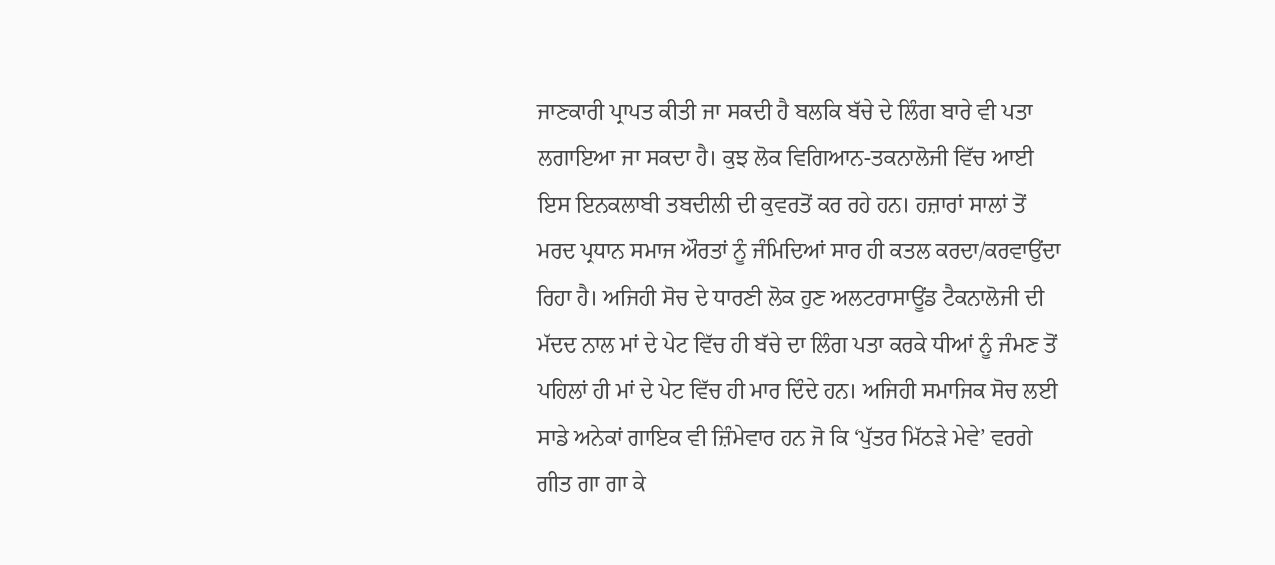ਜਾਣਕਾਰੀ ਪ੍ਰਾਪਤ ਕੀਤੀ ਜਾ ਸਕਦੀ ਹੈ ਬਲਕਿ ਬੱਚੇ ਦੇ ਲਿੰਗ ਬਾਰੇ ਵੀ ਪਤਾ ਲਗਾਇਆ ਜਾ ਸਕਦਾ ਹੈ। ਕੁਝ ਲੋਕ ਵਿਗਿਆਨ-ਤਕਨਾਲੋਜੀ ਵਿੱਚ ਆਈ ਇਸ ਇਨਕਲਾਬੀ ਤਬਦੀਲੀ ਦੀ ਕੁਵਰਤੋਂ ਕਰ ਰਹੇ ਹਨ। ਹਜ਼ਾਰਾਂ ਸਾਲਾਂ ਤੋਂ ਮਰਦ ਪ੍ਰਧਾਨ ਸਮਾਜ ਔਰਤਾਂ ਨੂੰ ਜੰਮਿਦਿਆਂ ਸਾਰ ਹੀ ਕਤਲ ਕਰਦਾ/ਕਰਵਾਉਂਦਾ ਰਿਹਾ ਹੈ। ਅਜਿਹੀ ਸੋਚ ਦੇ ਧਾਰਣੀ ਲੋਕ ਹੁਣ ਅਲਟਰਾਸਾਊਂਡ ਟੈਕਨਾਲੋਜੀ ਦੀ ਮੱਦਦ ਨਾਲ ਮਾਂ ਦੇ ਪੇਟ ਵਿੱਚ ਹੀ ਬੱਚੇ ਦਾ ਲਿੰਗ ਪਤਾ ਕਰਕੇ ਧੀਆਂ ਨੂੰ ਜੰਮਣ ਤੋਂ ਪਹਿਲਾਂ ਹੀ ਮਾਂ ਦੇ ਪੇਟ ਵਿੱਚ ਹੀ ਮਾਰ ਦਿੰਦੇ ਹਨ। ਅਜਿਹੀ ਸਮਾਜਿਕ ਸੋਚ ਲਈ ਸਾਡੇ ਅਨੇਕਾਂ ਗਾਇਕ ਵੀ ਜ਼ਿੰਮੇਵਾਰ ਹਨ ਜੋ ਕਿ ‘ਪੁੱਤਰ ਮਿੱਠੜੇ ਮੇਵੇ’ ਵਰਗੇ ਗੀਤ ਗਾ ਗਾ ਕੇ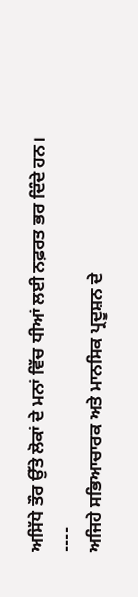ਅਸਿੱਧੇ ਤੌਰ ਉੱਤੇ ਲੋਕਾਂ ਦੇ ਮਨਾਂ ਵਿੱਚ ਧੀਆਂ ਲਈ ਨਫ਼ਰਤ ਭਰ ਦਿੰਦੇ ਹਨ।
----
ਅਜਿਹੇ ਸਭਿਆਚਾਰਕ ਅਤੇ ਮਾਨਸਿਕ ਪ੍ਰਦੂਸ਼ਨ ਦੇ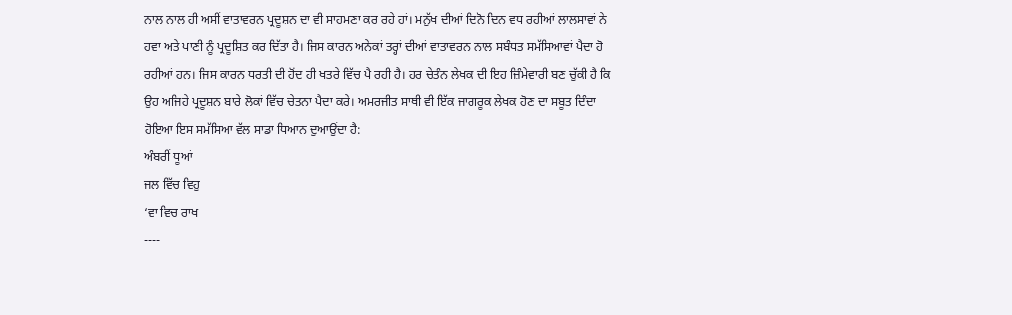ਨਾਲ ਨਾਲ ਹੀ ਅਸੀਂ ਵਾਤਾਵਰਨ ਪ੍ਰਦੂਸ਼ਨ ਦਾ ਵੀ ਸਾਹਮਣਾ ਕਰ ਰਹੇ ਹਾਂ। ਮਨੁੱਖ ਦੀਆਂ ਦਿਨੋ ਦਿਨ ਵਧ ਰਹੀਆਂ ਲਾਲਸਾਵਾਂ ਨੇ ਹਵਾ ਅਤੇ ਪਾਣੀ ਨੂੰ ਪ੍ਰਦੂਸ਼ਿਤ ਕਰ ਦਿੱਤਾ ਹੈ। ਜਿਸ ਕਾਰਨ ਅਨੇਕਾਂ ਤਰ੍ਹਾਂ ਦੀਆਂ ਵਾਤਾਵਰਨ ਨਾਲ ਸਬੰਧਤ ਸਮੱਸਿਆਵਾਂ ਪੈਦਾ ਹੋ ਰਹੀਆਂ ਹਨ। ਜਿਸ ਕਾਰਨ ਧਰਤੀ ਦੀ ਹੋਂਦ ਹੀ ਖਤਰੇ ਵਿੱਚ ਪੈ ਰਹੀ ਹੈ। ਹਰ ਚੇਤੰਨ ਲੇਖਕ ਦੀ ਇਹ ਜ਼ਿੰਮੇਵਾਰੀ ਬਣ ਚੁੱਕੀ ਹੈ ਕਿ ਉਹ ਅਜਿਹੇ ਪ੍ਰਦੂਸ਼ਨ ਬਾਰੇ ਲੋਕਾਂ ਵਿੱਚ ਚੇਤਨਾ ਪੈਦਾ ਕਰੇ। ਅਮਰਜੀਤ ਸਾਥੀ ਵੀ ਇੱਕ ਜਾਗਰੂਕ ਲੇਖਕ ਹੋਣ ਦਾ ਸਬੂਤ ਦਿੰਦਾ ਹੋਇਆ ਇਸ ਸਮੱਸਿਆ ਵੱਲ ਸਾਡਾ ਧਿਆਨ ਦੁਆਉਂਦਾ ਹੈ:
ਅੰਬਰੀਂ ਧੂਆਂ
ਜਲ ਵਿੱਚ ਵਿਹੁ
‘ਵਾ ਵਿਚ ਰਾਖ
----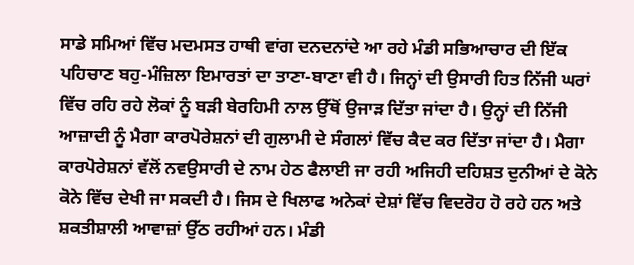ਸਾਡੇ ਸਮਿਆਂ ਵਿੱਚ ਮਦਮਸਤ ਹਾਥੀ ਵਾਂਗ ਦਨਦਨਾਂਦੇ ਆ ਰਹੇ ਮੰਡੀ ਸਭਿਆਚਾਰ ਦੀ ਇੱਕ ਪਹਿਚਾਣ ਬਹੁ-ਮੰਜ਼ਿਲਾ ਇਮਾਰਤਾਂ ਦਾ ਤਾਣਾ-ਬਾਣਾ ਵੀ ਹੈ। ਜਿਨ੍ਹਾਂ ਦੀ ਉਸਾਰੀ ਹਿਤ ਨਿੱਜੀ ਘਰਾਂ ਵਿੱਚ ਰਹਿ ਰਹੇ ਲੋਕਾਂ ਨੂੰ ਬੜੀ ਬੇਰਹਿਮੀ ਨਾਲ ਉੱਥੋਂ ਉਜਾੜ ਦਿੱਤਾ ਜਾਂਦਾ ਹੈ। ਉਨ੍ਹਾਂ ਦੀ ਨਿੱਜੀ ਆਜ਼ਾਦੀ ਨੂੰ ਮੈਗਾ ਕਾਰਪੋਰੇਸ਼ਨਾਂ ਦੀ ਗੁਲਾਮੀ ਦੇ ਸੰਗਲਾਂ ਵਿੱਚ ਕੈਦ ਕਰ ਦਿੱਤਾ ਜਾਂਦਾ ਹੈ। ਮੈਗਾ ਕਾਰਪੋਰੇਸ਼ਨਾਂ ਵੱਲੋਂ ਨਵਉਸਾਰੀ ਦੇ ਨਾਮ ਹੇਠ ਫੈਲਾਈ ਜਾ ਰਹੀ ਅਜਿਹੀ ਦਹਿਸ਼ਤ ਦੁਨੀਆਂ ਦੇ ਕੋਨੇ ਕੋਨੇ ਵਿੱਚ ਦੇਖੀ ਜਾ ਸਕਦੀ ਹੈ। ਜਿਸ ਦੇ ਖਿਲਾਫ ਅਨੇਕਾਂ ਦੇਸ਼ਾਂ ਵਿੱਚ ਵਿਦਰੋਹ ਹੋ ਰਹੇ ਹਨ ਅਤੇ ਸ਼ਕਤੀਸ਼ਾਲੀ ਆਵਾਜ਼ਾਂ ਉੱਠ ਰਹੀਆਂ ਹਨ। ਮੰਡੀ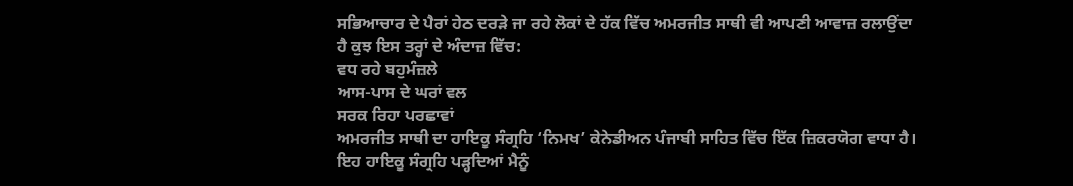ਸਭਿਆਚਾਰ ਦੇ ਪੈਰਾਂ ਹੇਠ ਦਰੜੇ ਜਾ ਰਹੇ ਲੋਕਾਂ ਦੇ ਹੱਕ ਵਿੱਚ ਅਮਰਜੀਤ ਸਾਥੀ ਵੀ ਆਪਣੀ ਆਵਾਜ਼ ਰਲਾਉਂਦਾ ਹੈ ਕੁਝ ਇਸ ਤਰ੍ਹਾਂ ਦੇ ਅੰਦਾਜ਼ ਵਿੱਚ:
ਵਧ ਰਹੇ ਬਹੁਮੰਜ਼ਲੇ
ਆਸ-ਪਾਸ ਦੇ ਘਰਾਂ ਵਲ
ਸਰਕ ਰਿਹਾ ਪਰਛਾਵਾਂ
ਅਮਰਜੀਤ ਸਾਥੀ ਦਾ ਹਾਇਕੂ ਸੰਗ੍ਰਹਿ ‘ਨਿਮਖ’ ਕੇਨੇਡੀਅਨ ਪੰਜਾਬੀ ਸਾਹਿਤ ਵਿੱਚ ਇੱਕ ਜ਼ਿਕਰਯੋਗ ਵਾਧਾ ਹੈ। ਇਹ ਹਾਇਕੂ ਸੰਗ੍ਰਹਿ ਪੜ੍ਹਦਿਆਂ ਮੈਨੂੰ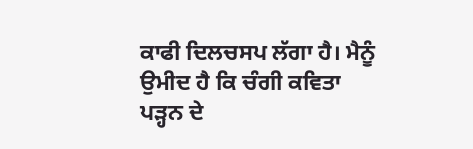ਕਾਫੀ ਦਿਲਚਸਪ ਲੱਗਾ ਹੈ। ਮੈਨੂੰ ਉਮੀਦ ਹੈ ਕਿ ਚੰਗੀ ਕਵਿਤਾ ਪੜ੍ਹਨ ਦੇ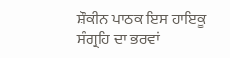ਸ਼ੌਕੀਨ ਪਾਠਕ ਇਸ ਹਾਇਕੂ ਸੰਗ੍ਰਹਿ ਦਾ ਭਰਵਾਂ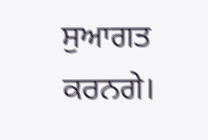ਸੁਆਗਤ ਕਰਨਗੇ।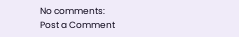No comments:
Post a Comment